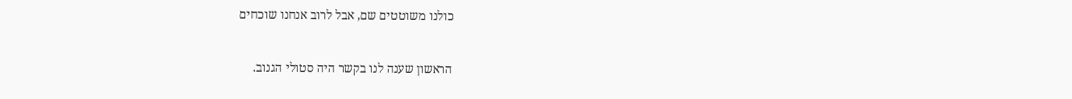כולנו משוטטים שם, אבל לרוב אנחנו שוכחים

הראשון שענה לנו בקשר היה סטולי הגנוב.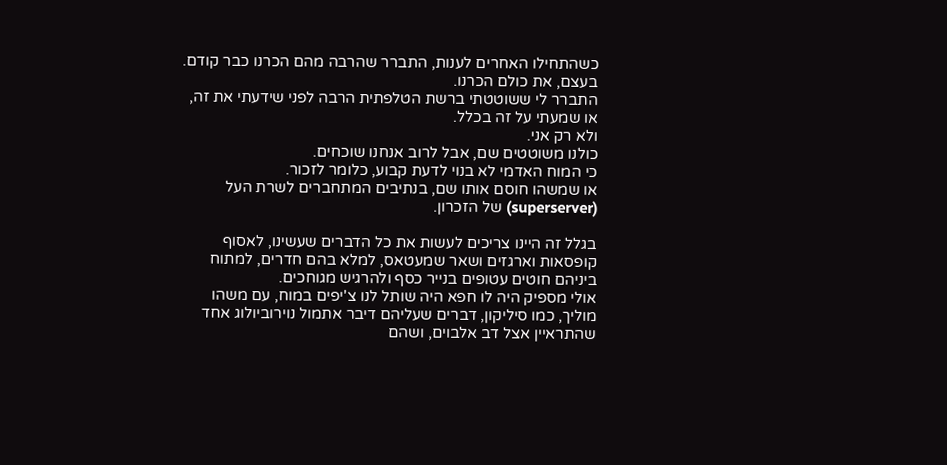כשהתחילו האחרים לענות, התברר שהרבה מהם הכרנו כבר קודם. בעצם, את כולם הכרנו.
התברר לי ששוטטתי ברשת הטלפתית הרבה לפני שידעתי את זה, או שמעתי על זה בכלל.
ולא רק אני.
כולנו משוטטים שם, אבל לרוב אנחנו שוכחים.
כי המוח האדמי לא בנוי לדעת קבוע, כלומר לזכור.
או שמשהו חוסם אותו שם, בנתיבים המתחברים לשרת העל (superserver) של הזכרון.

בגלל זה היינו צריכים לעשות את כל הדברים שעשינו, לאסוף קופסאות וארגזים ושאר שמעטאס, למלא בהם חדרים, למתוח ביניהם חוטים עטופים בנייר כסף ולהרגיש מגוחכים.
אולי מספיק היה לו חפא היה שותל לנו צ'יפים במוח, עם משהו מוליך, כמו סיליקון, דברים שעליהם דיבר אתמול נוירוביולוג אחד שהתראיין אצל דב אלבוים, ושהם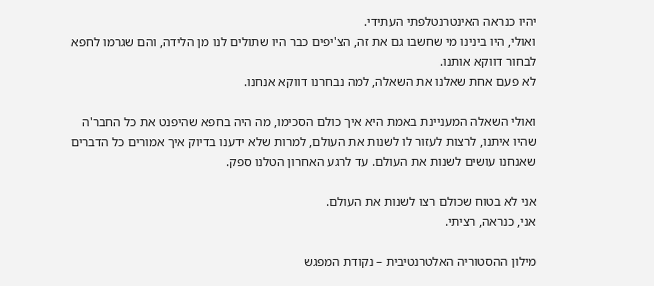יהיו כנראה האינטרנטלפתי העתידי.
ואולי, היו בינינו מי שחשבו גם את זה, הצ'יפים כבר היו שתולים לנו מן הלידה, והם שגרמו לחפא לבחור דווקא אותנו.
לא פעם אחת שאלנו את השאלה, למה נבחרנו דווקא אנחנו.

ואולי השאלה המעניינת באמת היא איך כולם הסכימו, מה היה בחפא שהיפנט את כל החבר'ה שהיו איתנו, לרצות לעזור לו לשנות את העולם, למרות שלא ידענו בדיוק איך אמורים כל הדברים שאנחנו עושים לשנות את העולם. עד לרגע האחרון הטלנו ספק.

אני לא בטוח שכולם רצו לשנות את העולם.
אני, כנראה, רציתי.

מילון ההסטוריה האלטרנטיבית – נקודת המפגש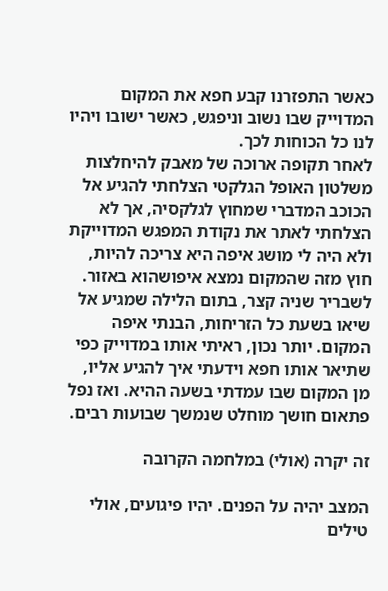כאשר התפזרנו קבע חפא את המקום המדוייק שבו נשוב וניפגש, כאשר ישובו ויהיו לנו כל הכוחות לכך.
לאחר תקופה ארוכה של מאבק להיחלצות משלטון האופל הגלקטי הצלחתי להגיע אל הכוכב המדברי שמחוץ לגלקסיה, אך לא הצלחתי לאתר את נקודת המפגש המדוייקת ולא היה לי מושג איפה היא צריכה להיות, חוץ מזה שהמקום נמצא איפושהוא באזור.
לשבריר שניה קצר, בתום הלילה שמגיע אל שיאו בשעת כל הזריחות, הבנתי איפה המקום. יותר נכון, ראיתי אותו במדוייק כפי שתיאר אותו חפא וידעתי איך להגיע אליו, מן המקום שבו עמדתי בשעה ההיא. ואז נפל פתאום חושך מוחלט שנמשך שבועות רבים.

זה יקרה (אולי) במלחמה הקרובה

המצב יהיה על הפנים. יהיו פיגועים, אולי טילים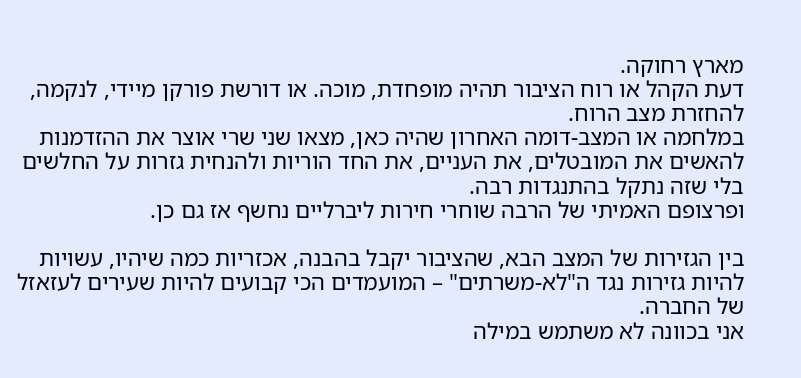מארץ רחוקה.
דעת הקהל או רוח הציבור תהיה מופחדת, מוכה. או דורשת פורקן מיידי, לנקמה, להחזרת מצב הרוח.
במלחמה או המצב-דומה האחרון שהיה כאן, מצאו שני שרי אוצר את ההזדמנות להאשים את המובטלים, את העניים, את החד הוריות ולהנחית גזרות על החלשים בלי שזה נתקל בהתנגדות רבה.
ופרצופם האמיתי של הרבה שוחרי חירות ליברליים נחשף אז גם כן.

בין הגזירות של המצב הבא, שהציבור יקבל בהבנה, אכזריות כמה שיהיו, עשויות להיות גזירות נגד ה"לא-משרתים" – המועמדים הכי קבועים להיות שעירים לעזאזל של החברה.
אני בכוונה לא משתמש במילה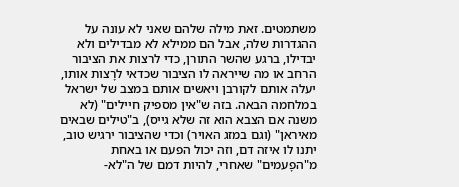משתמטים. זאת מילה שלהם שאני לא עונה על ההגדרות שלה, אבל הם ממילא לא מבדילים ולא יבדילו, ברגע שהשר התורן, כדי לרצות את הציבור הרחב או מה שייראה לו הציבור שכדאי לרָצות אותו, יעלה אותם לקורבן ויאשים אותם במצב של ישראל במלחמה הבאה. בזה ש"אין מספיק חיילים" (לא משנה אם הצבא הוא זה שלא גייס), ב"טילים שבאים מאיראן" (וגם במזג האויר) וכדי שהציבור ירגיש טוב, יתנו לו איזה דם, וזה יכול הפעם או באחת מ"הפָעמים" שאחרי, להיות דמם של ה"לא-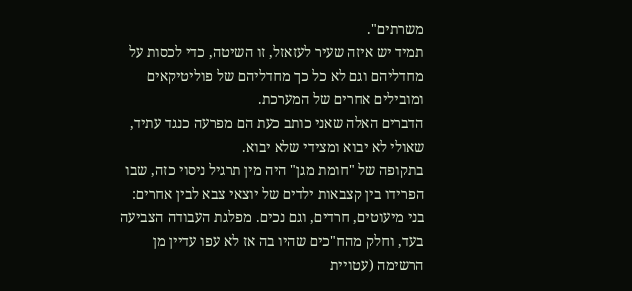משרתים".
תמיד יש איזה שעיר לעזאזל, זו השיטה, כדי לכסות על מחדליהם וגם לא כל כך מחדליהם של פוליטיקאים ומובילים אחרים של המערכת.
הדברים האלה שאני כותב כעת הם מפרעה כנגד עתיד, שאולי לא יבוא ומצידי שלא יבוא.
בתקופה של "חומת מגן" היה מין תרגיל ניסוי כזה, שבו הפרידו בין קצבאות ילדים של יוצאי צבא לבין אחרים: בני מיעוטים, חרדים, וגם נכים. מפלגת העבודה הצביעה בעד, וחלק מהח"כים שהיו בה אז לא עפו עדיין מן הרשימה (עטויית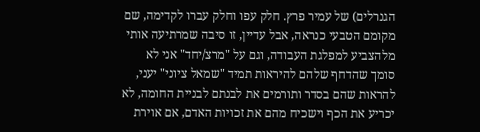הגנרלים) של עמיר פרץ. חלק עפו וחלק עברו לקדימה, שם מקומם הטבעי כנראה, אבל עדיין, זו סיבה שמרתיעה אותי מלהצביע למפלגת העבודה, וגם על "מרצ/יחד" אני לא סומך שהדחף שלהם להיראות תמיד "שמאל ציוני" יעני, להראות שהם בסדר ותורמים את לבנתם לבניית החומה, לא יכריע את הכף וישכיח מהם את זכויות האדם, אם אוירת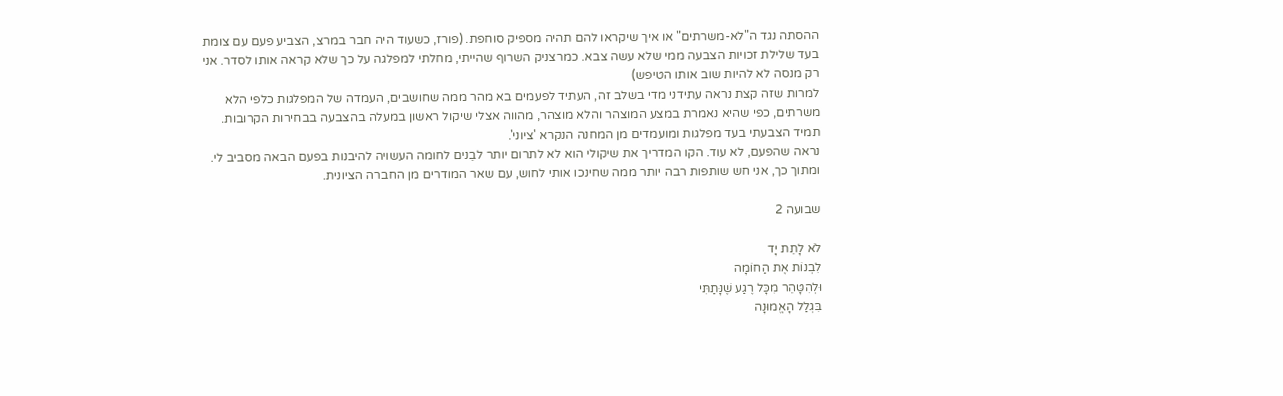ההסתה נגד ה"לא-משרתים" או איך שיקראו להם תהיה מספיק סוחפת. (פורז, כשעוד היה חבר במרצ, הצביע פעם עם צומת בעד שלילת זכויות הצבעה ממי שלא עשה צבא. כמרצניק השרוף שהייתי, מחלתי למפלגה על כך שלא קראה אותו לסדר. אני רק מנסה לא להיות שוב אותו הטיפש)
למרות שזה קצת נראה עתידני מדי בשלב זה, העתיד לפעמים בא מהר ממה שחושבים, העמדה של המפלגות כלפי הלא משרתים, כפי שהיא נאמרת במצע המוצהר והלא מוצהר, מהווה אצלי שיקול ראשון במעלה בהצבעה בבחירות הקרובות.
תמיד הצבעתי בעד מפלגות ומועמדים מן המחנה הנקרא 'ציוני'.
נראה שהפעם, לא עוד. הקו המדריך את שיקולי הוא לא לתרום יותר לבֵנים לחומה העשויה להיבנות בפעם הבאה מסביב לי. ומתוך כך, אני חש שותפות רבה יותר ממה שחינכו אותי לחוש, עם שאר המודרים מן החברה הציונית.

שבועה 2

לֹא לָתֵת יָד
לִבְנוֹת אֶת הַחוֹמָה
וּלְהִטָּהֵר מִכָּל רֶגַע שֶׁנָּתַתִּי
בִּגְלַל הָאֱמוּנָה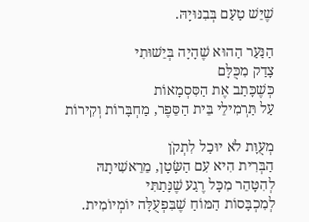שֶׁיֵּשׁ טַעַם בְּבִנּוּיָהּ.

הַנַּעַר הַהוּא שֶׁהָיָה בְּיֵשׁוּתִי
צָדַק מִכֻּלָּם
כְּשֶׁכָּתַב אֶת הַסִּסְמָאוֹת
עַל תַּרְמִילֵי בֵּית הַסֵּפֶר, מַחְבָּרוֹת וְקִירוֹת

מְעֻוָּת לֹא יוּכַל לִתְקֹן
הַבְּרִית הִיא עִם הַשָּׂטָן, מֵרֵאשִׁיתָהּ
לְהִטָּהֵר מִכָּל רֶגַע שֶׁנָּתַתִּי
לְמִכְבָּסוֹת הַמּוֹחַ שֶׁבִּפְעֻלָּה יוֹמְיוֹמִית.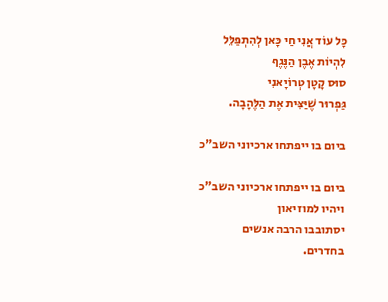כָּל עוֹד אֲנִי חַי כָּאן לְהִתְפַּלֵּל
לִהְיוֹת אֶבֶן הַנֶּגֶף
סוּס קָטָן טְרוֹיָאנִי
גַּפְרוּר שֶׁיַּצִּית אֶת הַלֶּהָבָה.

ביום בו ייפתחו ארכיוני השב"כ

ביום בו ייפתחו ארכיוני השב"כ
ויהיו למוזיאון
יסתובבו הרבה אנשים
בחדרים.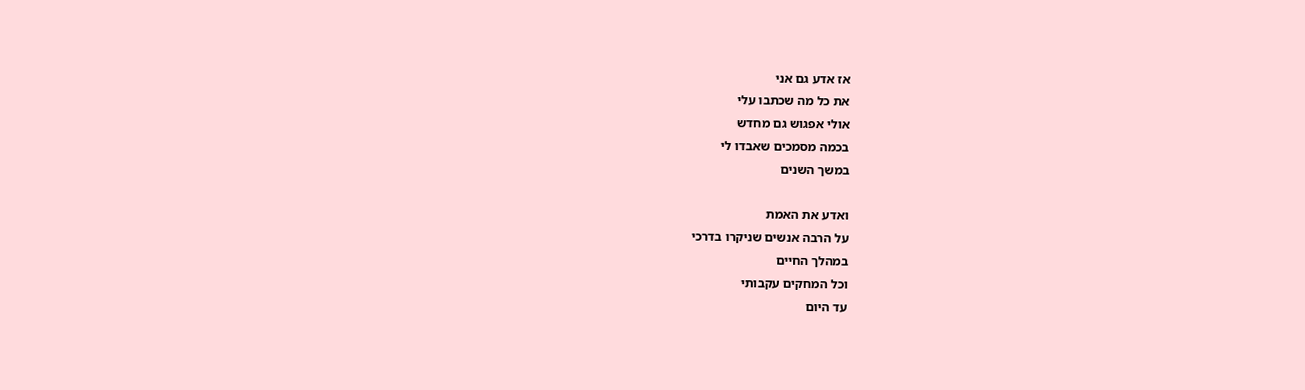אז אדע גם אני
את כל מה שכתבו עלי
אולי אפגוש גם מחדש
בכמה מסמכים שאבדו לי
במשך השנים

ואדע את האמת
על הרבה אנשים שניקרו בדרכי
במהלך החיים
וכל המחקים עקבותי
עד היום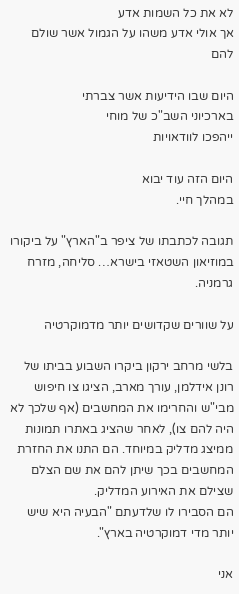לא את כל השמות אדע
אך אולי אדע משהו על הגמול אשר שולם להם

היום שבו הידיעות אשר צברתי
בארכיוני השב"כ של מוחי
ייהפכו לוודאויות

היום הזה עוד יבוא
במהלך חיי.

תגובה לכתבתו של ציפר ב"הארץ" על ביקורו במוזיאון השטאזי בישרא… סליחה, מזרח גרמניה.

על שוורים שקדושים יותר מדמוקרטיה

בלשי מרחב ירקון ביקרו השבוע בביתו של רונן אידלמן, עורך מארב, הציגו צו חיפוש מבי"ש והחרימו את המחשבים (אף שלכך לא היה להם צו), לאחר שהציג באתרו תמונות ממיצג מדליק במיוחד. הם התנו את החזרת המחשבים בכך שיתן להם את שם הצלם שצילם את האירוע המדליק.
הם הסבירו לו שלדעתם "הבעיה היא שיש יותר מדי דמוקרטיה בארץ".

אני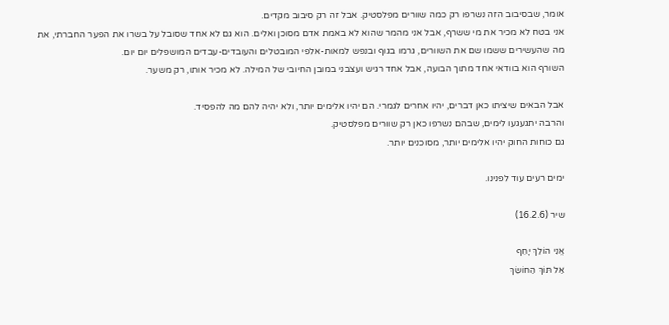אומר, שבסיבוב הזה נשרפו רק כמה שוורים מפלסטיק. אבל זה רק סיבוב מקדים.
אני בטח לא מכיר את מי ששרף, אבל אני מהמר שהוא לא באמת אדם מסוכן ואלים. הוא גם לא אחד שסובל על בשרו את הפער החברתי, את מה שהעשירים ששמו שם את השוורים, גרמו בגוף ובנפש למאות-אלפי המובטלים והעובדים-עבדים המושפלים יום יום.
השורף הוא בוודאי אחד מתוך הבועה, אבל אחד רגיש ועצבני במובן החיובי של המילה. לא מכיר אותו, רק משער.

אבל הבאים שיציתו כאן דברים, יהיו אחרים לגמרי. הם יהיו אלימים יותר, ולא יהיה להם מה להפסיד.
והרבה יתגעגעו לימים, שבהם נשרפו כאן רק שוורים מפלסטיק.
גם כוחות החוק יהיו אלימים יותר, מסוכנים יותר.

ימים רעים עוד לפנינו.

שיר (16.2.6)

אֱנִי הוֹלֵךְ יָחֵף
אַל תּוֹךְ הַחוֹשֵׂךְ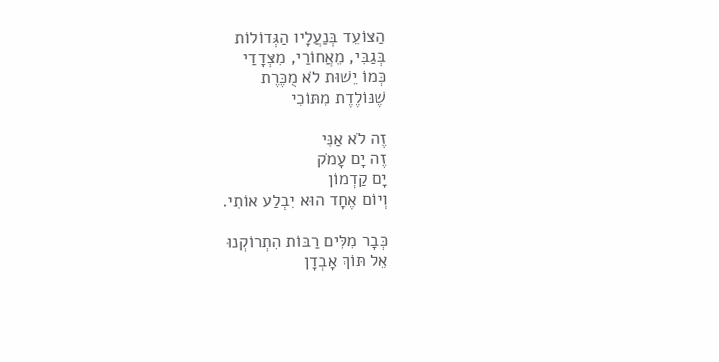הַצּוֹעֵד בְּנַעֲלָיו הַגְּדוֹלוֹת
בְּגַבִּי, מֵאֲחוֹרַי, מִצְּדָדַי
כְּמוֹ יֵשׁוּת לֹא מֻכֶּרֶת
שֶׁנּוֹלֶדֶת מִתּוֹכִי

זֶה לֹא אַנִּי
זֶה יָם עָמֹק
יָם קַדְמוֹן
וְיוֹם אֶחָד הוּא יִבְלַע אוֹתִי.

כְּבָר מִלִּים רַבּוֹת הִתְרוֹקְנוּ
אֵל תּוֹךְ אָבְדָן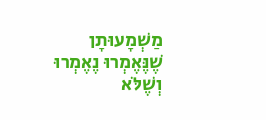מַשְׁמָעוּתָן
שֶׁנֶּאֶמְרוּ נֶאֶמְרוּ
וְשֶׁלֹּא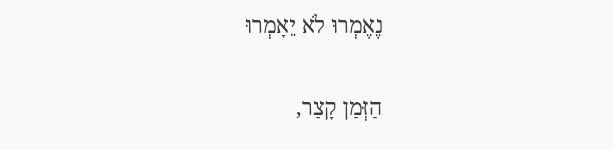נֶאֶמְרוּ לֹא יֵאָמְרוּ

הַזְּמַן קָצַר,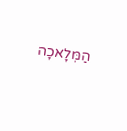הַמְּלָאכָה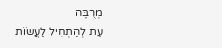מְרֻבֶּה
עֵת לְהַתְחִיל לַעֲשׂוֹת